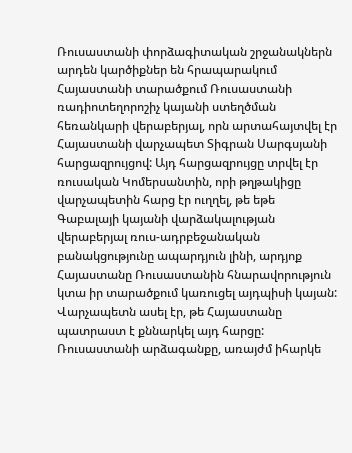Ռուսաստանի փորձագիտական շրջանակներն արդեն կարծիքներ են հրապարակում Հայաստանի տարածքում Ռուսաստանի ռադիոտեղորոշիչ կայանի ստեղծման հեռանկարի վերաբերյալ, որն արտահայտվել էր Հայաստանի վարչապետ Տիգրան Սարգսյանի հարցազրույցով: Այդ հարցազրույցը տրվել էր ռուսական Կոմերսանտին, որի թղթակիցը վարչապետին հարց էր ուղղել, թե եթե Գաբալայի կայանի վարձակալության վերաբերյալ ռուս-ադրբեջանական բանակցությունը ապարդյուն լինի, արդյոք Հայաստանը Ռուսաստանին հնարավորություն կտա իր տարածքում կառուցել այդպիսի կայան: Վարչապետն ասել էր, թե Հայաստանը պատրաստ է քննարկել այդ հարցը:
Ռուսաստանի արձագանքը, առայժմ իհարկե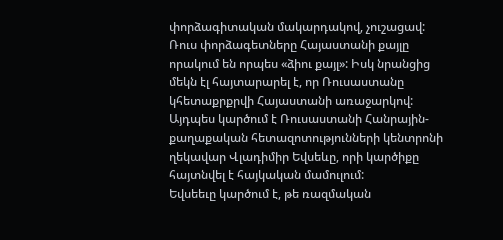փորձագիտական մակարդակով, չուշացավ: Ռուս փորձագետները Հայաստանի քայլը որակում են որպես «ձիու քայլ»: Իսկ նրանցից մեկն էլ հայտարարել է, որ Ռուսաստանը կհետաքրքրվի Հայաստանի առաջարկով: Այդպես կարծում է Ռուսաստանի Հանրային-քաղաքական հետազոտությունների կենտրոնի ղեկավար Վլադիմիր Եվսեևը, որի կարծիքը հայտնվել է հայկական մամուլում:
Եվսեեւը կարծում է, թե ռազմական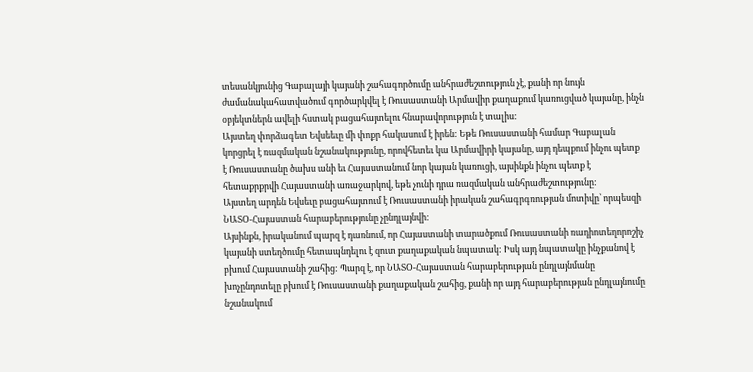տեսանկյունից Գաբալայի կայանի շահագործումը անհրաժեշտություն չէ, քանի որ նույն ժամանակահատվածում գործարկվել է Ռուսաստանի Արմավիր քաղաքում կառուցված կայանը, ինչն օբյեկտներն ավելի հստակ բացահայտելու հնարավորություն է տալիս:
Այստեղ փորձագետ Եվսեեւը մի փոքր հակասում է իրեն: Եթե Ռուսաստանի համար Գաբալան կորցրել է ռազմական նշանակությունը, որովհետեւ կա Արմավիրի կայանը, այդ դեպքում ինչու պետք է Ռուսաստանը ծախս անի եւ Հայաստանում նոր կայան կառուցի, այսինքն ինչու պետք է հետաքրքրվի Հայաստանի առաջարկով, եթե չունի դրա ռազմական անհրաժեշտությունը:
Այստեղ արդեն Եվսեւը բացահայտում է Ռուսաստանի իրական շահագրգռության մոտիվը՝ որպեսզի ՆԱՏՕ-Հայաստան հարաբերությունը չընդլայնվի:
Այսինքն, իրականում պարզ է դառնում, որ Հայաստանի տարածքում Ռուսաստանի ռադիոտեղորոշիչ կայանի ստեղծումը հետապնդելու է զուտ քաղաքական նպատակ: Իսկ այդ նպատակը ինչքանով է բխում Հայաստանի շահից: Պարզ է, որ ՆԱՏՕ-Հայաստան հարաբերության ընդլայնմանը խոչընդոտելը բխում է Ռուսաստանի քաղաքական շահից, քանի որ այդ հարաբերության ընդլայնումը նշանակում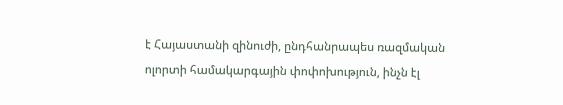է Հայաստանի զինուժի, ընդհանրապես ռազմական ոլորտի համակարգային փոփոխություն, ինչն էլ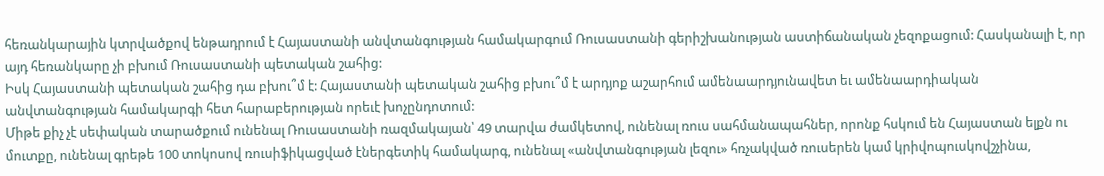հեռանկարային կտրվածքով ենթադրում է Հայաստանի անվտանգության համակարգում Ռուսաստանի գերիշխանության աստիճանական չեզոքացում: Հասկանալի է, որ այդ հեռանկարը չի բխում Ռուսաստանի պետական շահից:
Իսկ Հայաստանի պետական շահից դա բխու՞մ է: Հայաստանի պետական շահից բխու՞մ է արդյոք աշարհում ամենաարդյունավետ եւ ամենաարդիական անվտանգության համակարգի հետ հարաբերության որեւէ խոչընդոտում:
Միթե քիչ չէ սեփական տարածքում ունենալ Ռուսաստանի ռազմակայան՝ 49 տարվա ժամկետով, ունենալ ռուս սահմանապահներ, որոնք հսկում են Հայաստան ելքն ու մուտքը, ունենալ գրեթե 100 տոկոսով ռուսիֆիկացված էներգետիկ համակարգ, ունենալ «անվտանգության լեզու» հռչակված ռուսերեն կամ կրիվոպուսկովշչինա,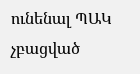ունենալ ՊԱԿ չբացված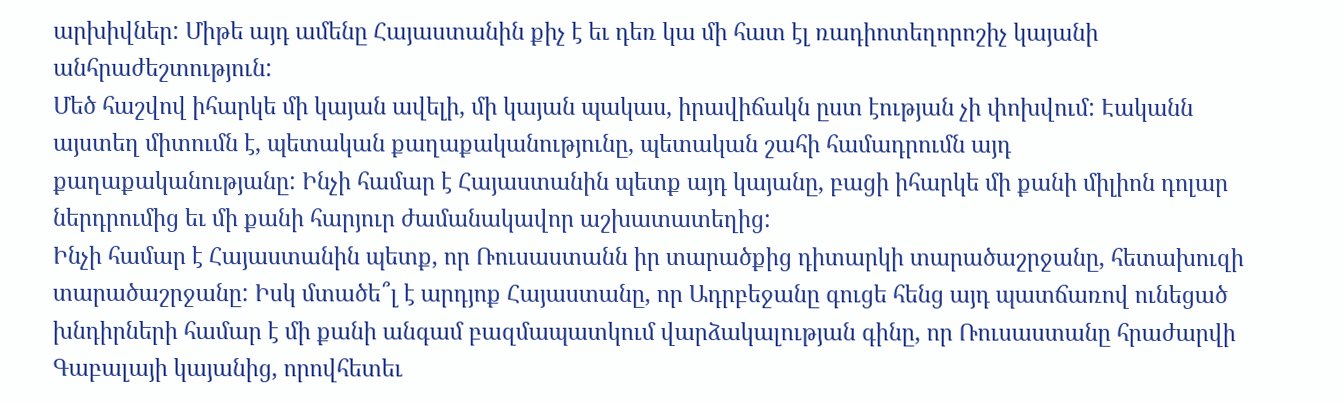արխիվներ: Միթե այդ ամենը Հայաստանին քիչ է եւ դեռ կա մի հատ էլ ռադիոտեղորոշիչ կայանի անհրաժեշտություն:
Մեծ հաշվով իհարկե մի կայան ավելի, մի կայան պակաս, իրավիճակն ըստ էության չի փոխվում: Էականն այստեղ միտումն է, պետական քաղաքականությունը, պետական շահի համադրումն այդ քաղաքականությանը: Ինչի համար է Հայաստանին պետք այդ կայանը, բացի իհարկե մի քանի միլիոն դոլար ներդրումից եւ մի քանի հարյուր ժամանակավոր աշխատատեղից:
Ինչի համար է Հայաստանին պետք, որ Ռուսաստանն իր տարածքից դիտարկի տարածաշրջանը, հետախուզի տարածաշրջանը: Իսկ մտածե՞լ է արդյոք Հայաստանը, որ Ադրբեջանը գուցե հենց այդ պատճառով ունեցած խնդիրների համար է մի քանի անգամ բազմապատկում վարձակալության գինը, որ Ռուսաստանը հրաժարվի Գաբալայի կայանից, որովհետեւ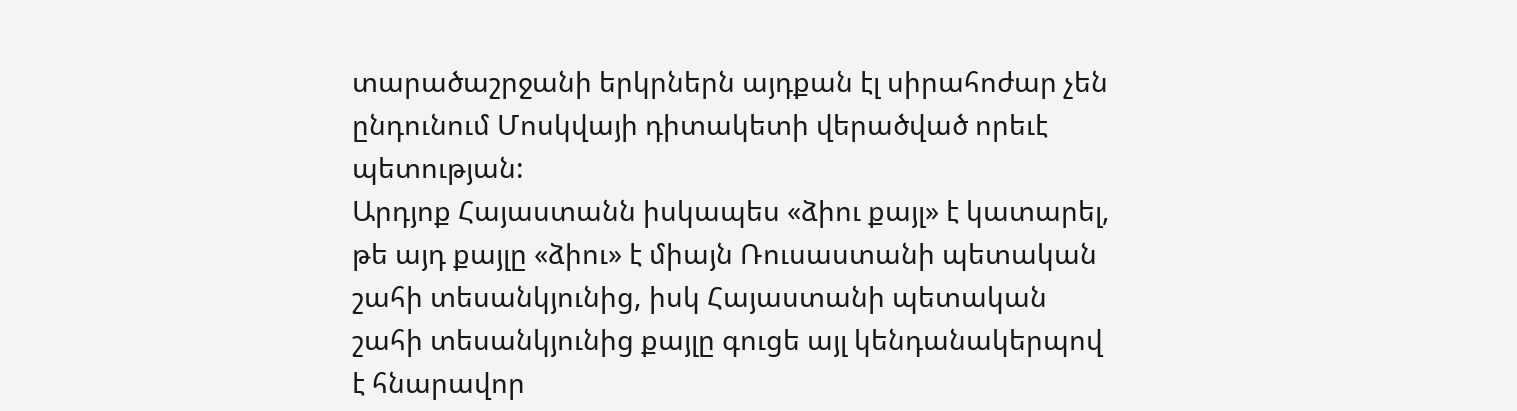տարածաշրջանի երկրներն այդքան էլ սիրահոժար չեն ընդունում Մոսկվայի դիտակետի վերածված որեւէ պետության:
Արդյոք Հայաստանն իսկապես «ձիու քայլ» է կատարել, թե այդ քայլը «ձիու» է միայն Ռուսաստանի պետական շահի տեսանկյունից, իսկ Հայաստանի պետական շահի տեսանկյունից քայլը գուցե այլ կենդանակերպով է հնարավոր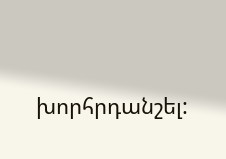խորհրդանշել: